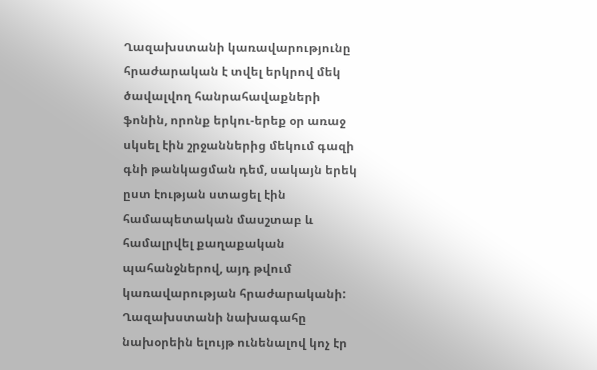Ղազախստանի կառավարությունը հրաժարական է տվել երկրով մեկ ծավալվող հանրահավաքների ֆոնին, որոնք երկու-երեք օր առաջ սկսել էին շրջաններից մեկում գազի գնի թանկացման դեմ, սակայն երեկ ըստ էության ստացել էին համապետական մասշտաբ և համալրվել քաղաքական պահանջներով, այդ թվում կառավարության հրաժարականի: Ղազախստանի նախագահը նախօրեին ելույթ ունենալով կոչ էր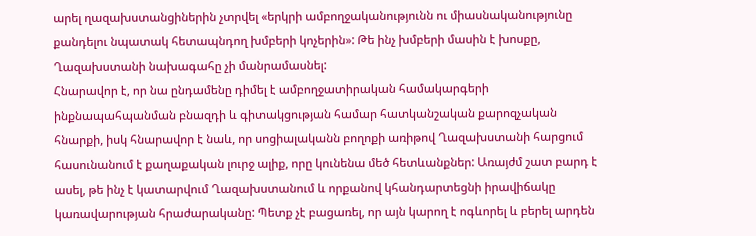արել ղազախստանցիներին չտրվել «երկրի ամբողջականությունն ու միասնականությունը քանդելու նպատակ հետապնդող խմբերի կոչերին»: Թե ինչ խմբերի մասին է խոսքը, Ղազախստանի նախագահը չի մանրամասնել:
Հնարավոր է, որ նա ընդամենը դիմել է ամբողջատիրական համակարգերի ինքնապահպանման բնազդի և գիտակցության համար հատկանշական քարոզչական հնարքի, իսկ հնարավոր է նաև, որ սոցիալականն բողոքի առիթով Ղազախստանի հարցում հասունանում է քաղաքական լուրջ ալիք, որը կունենա մեծ հետևանքներ: Առայժմ շատ բարդ է ասել, թե ինչ է կատարվում Ղազախստանում և որքանով կհանդարտեցնի իրավիճակը կառավարության հրաժարականը: Պետք չէ բացառել, որ այն կարող է ոգևորել և բերել արդեն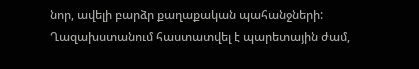նոր, ավելի բարձր քաղաքական պահանջների: Ղազախստանում հաստատվել է պարետային ժամ,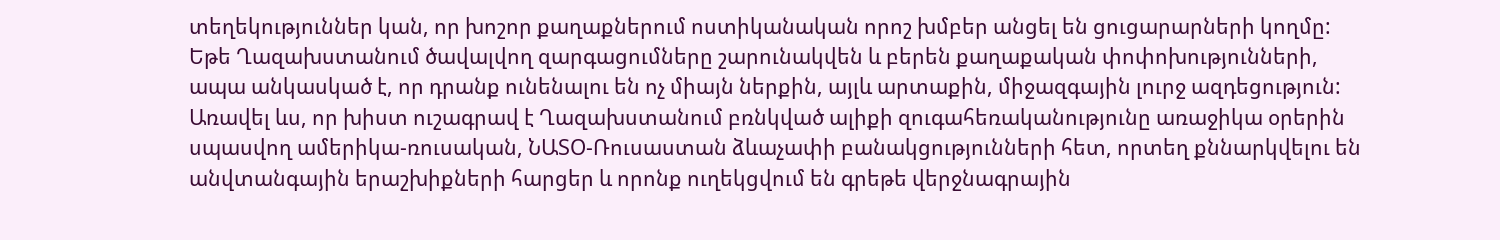տեղեկություններ կան, որ խոշոր քաղաքներում ոստիկանական որոշ խմբեր անցել են ցուցարարների կողմը: Եթե Ղազախստանում ծավալվող զարգացումները շարունակվեն և բերեն քաղաքական փոփոխությունների, ապա անկասկած է, որ դրանք ունենալու են ոչ միայն ներքին, այլև արտաքին, միջազգային լուրջ ազդեցություն:
Առավել ևս, որ խիստ ուշագրավ է Ղազախստանում բռնկված ալիքի զուգահեռականությունը առաջիկա օրերին սպասվող ամերիկա-ռուսական, ՆԱՏՕ-Ռուսաստան ձևաչափի բանակցությունների հետ, որտեղ քննարկվելու են անվտանգային երաշխիքների հարցեր և որոնք ուղեկցվում են գրեթե վերջնագրային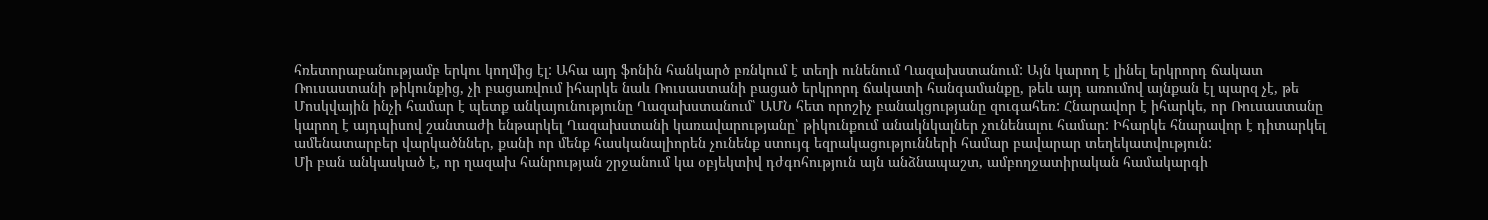հռետորաբանությամբ երկու կողմից էլ: Ահա այդ ֆոնին հանկարծ բռնկում է տեղի ունենում Ղազախստանում: Այն կարող է լինել երկրորդ ճակատ Ռուսաստանի թիկունքից, չի բացառվում իհարկե նաև Ռուսաստանի բացած երկրորդ ճակատի հանգամանքը, թեև այդ առումով այնքան էլ պարզ չէ, թե Մոսկվային ինչի համար է պետք անկայունությունը Ղազախստանում՝ ԱՄՆ հետ որոշիչ բանակցությանը զուգահեռ: Հնարավոր է իհարկե, որ Ռուսաստանը կարող է այդպիսով շանտաժի ենթարկել Ղազախստանի կառավարությանը՝ թիկունքում անակնկալներ չունենալու համար: Իհարկե հնարավոր է դիտարկել ամենատարբեր վարկածններ, քանի որ մենք հասկանալիորեն չունենք ստույգ եզրակացությունների համար բավարար տեղեկատվություն:
Մի բան անկասկած է, որ ղազախ հանրության շրջանում կա օբյեկտիվ դժգոհություն այն անձնապաշտ, ամբողջատիրական համակարգի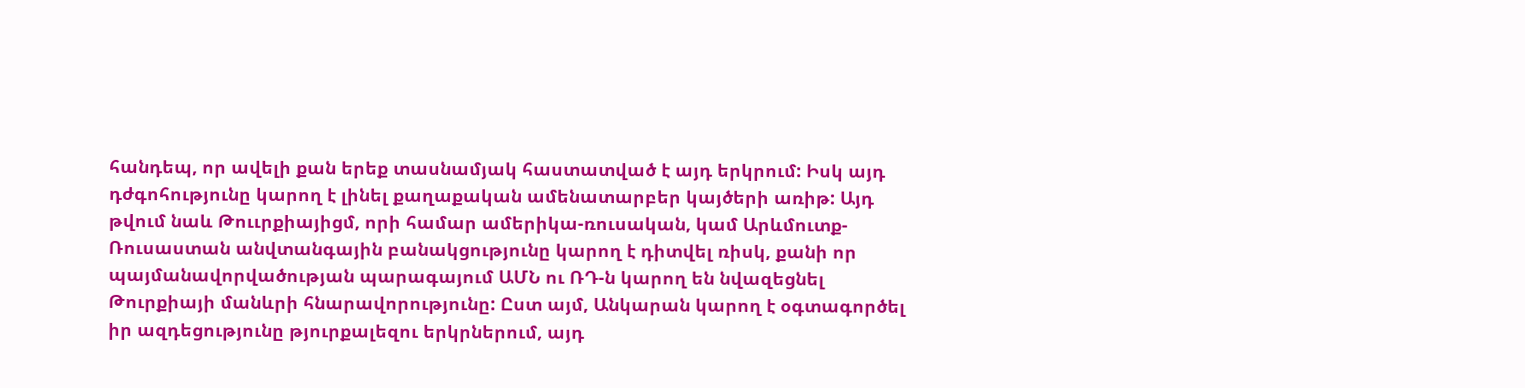հանդեպ, որ ավելի քան երեք տասնամյակ հաստատված է այդ երկրում: Իսկ այդ դժգոհությունը կարող է լինել քաղաքական ամենատարբեր կայծերի առիթ: Այդ թվում նաև Թոււրքիայիցմ, որի համար ամերիկա-ռուսական, կամ Արևմուտք-Ռուսաստան անվտանգային բանակցությունը կարող է դիտվել ռիսկ, քանի որ պայմանավորվածության պարագայում ԱՄՆ ու ՌԴ-ն կարող են նվազեցնել Թուրքիայի մանևրի հնարավորությունը: Ըստ այմ, Անկարան կարող է օգտագործել իր ազդեցությունը թյուրքալեզու երկրներում, այդ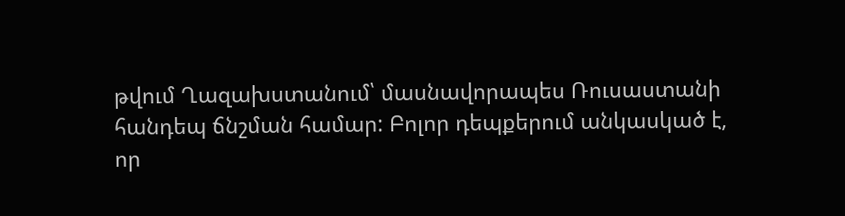թվում Ղազախստանում՝ մասնավորապես Ռուսաստանի հանդեպ ճնշման համար: Բոլոր դեպքերում անկասկած է, որ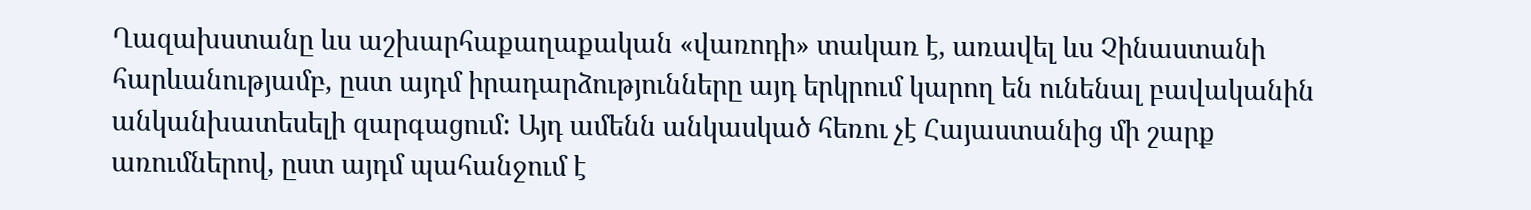Ղազախստանը ևս աշխարհաքաղաքական «վառոդի» տակառ է, առավել ևս Չինաստանի հարևանությամբ, ըստ այդմ իրադարձությունները այդ երկրում կարող են ունենալ բավականին անկանխատեսելի զարգացում: Այդ ամենն անկասկած հեռու չէ Հայաստանից մի շարք առումներով, ըստ այդմ պահանջում է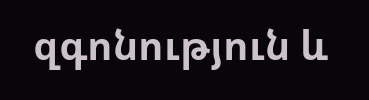զգոնություն և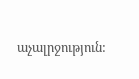աչալրջություն: